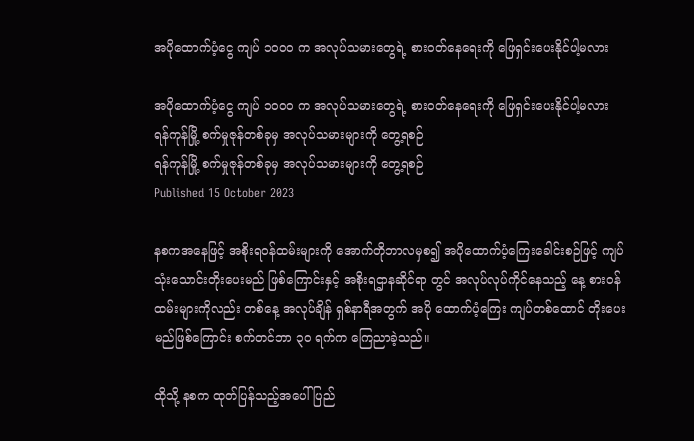အပိုထောက်ပံ့ငွေ ကျပ် ၁၀၀၀ က အလုပ်သမားတွေရဲ့ စားဝတ်နေရေးကို ဖြေရှင်းပေးနိုင်ပါ့မလား

အပိုထောက်ပံ့ငွေ ကျပ် ၁၀၀၀ က အလုပ်သမားတွေရဲ့ စားဝတ်နေရေးကို ဖြေရှင်းပေးနိုင်ပါ့မလား
ရန်ကုန်မြို့ စက်မှုဇုန်တစ်ခုမှ အလုပ်သမားများကို တွေ့ရစဉ်
ရန်ကုန်မြို့ စက်မှုဇုန်တစ်ခုမှ အလုပ်သမားများကို တွေ့ရစဉ်
Published 15 October 2023

နစကအနေဖြင့် အစိုးရဝန်ထမ်းများကို အောက်တိုဘာလမှစ၍ အပိုထောက်ပံ့ကြေးခေါင်းစဉ်ဖြင့် ကျပ်သုံးသောင်းတိုးပေးမည် ဖြစ်ကြောင်းနှင့် အစိုးရဌာနဆိုင်ရာ တွင် အလုပ်လုပ်ကိုင်နေသည့် နေ့ စားဝန်ထမ်းများကိုလည်း တစ်နေ့ အလုပ်ချိန် ရှစ်နာရီအတွက် အပို ထောက်ပံ့ကြေး ကျပ်တစ်ထောင် တိုးပေးမည်ဖြစ်ကြောင်း စက်တင်ဘာ ၃၀ ရက်က ကြေညာခဲ့သည်။

ထိုသို့ နစက ထုတ်ပြန်သည့်အပေါ် ပြည်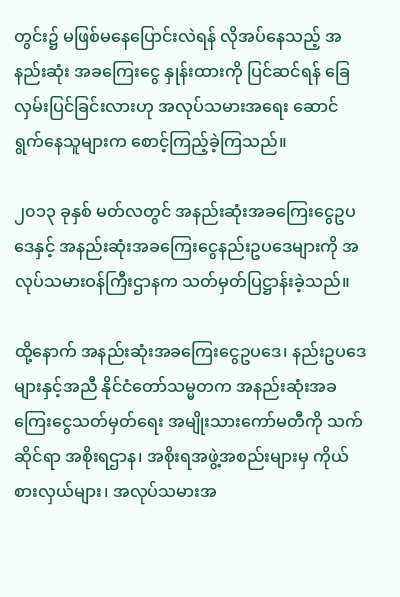တွင်း၌ မဖြစ်မနေပြောင်းလဲရန် လိုအပ်နေသည့် အနည်းဆုံး အခကြေးငွေ နှုန်းထားကို ပြင်ဆင်ရန် ခြေလှမ်းပြင်ခြင်းလားဟု အလုပ်သမားအရေး ဆောင်ရွက်နေသူများက စောင့်ကြည့်ခဲ့ကြသည်။

၂၀၁၃ ခုနှစ် မတ်လတွင် အနည်းဆုံးအခကြေးငွေဥပဒေနှင့် အနည်းဆုံးအခကြေးငွေနည်းဥပဒေများကို အလုပ်သမားဝန်ကြီးဌာနက သတ်မှတ်ပြဋ္ဌာန်းခဲ့သည်။

ထို့နောက် အနည်းဆုံးအခကြေးငွေဥပဒေ၊ နည်းဥပဒေများနှင့်အညီ နိုင်ငံတော်သမ္မတက အနည်းဆုံးအခကြေးငွေသတ်မှတ်ရေး အမျိုးသားကော်မတီကို သက်ဆိုင်ရာ အစိုးရဌာန၊ အစိုးရအဖွဲ့အစည်းများမှ ကိုယ်စားလှယ်များ၊ အလုပ်သမားအ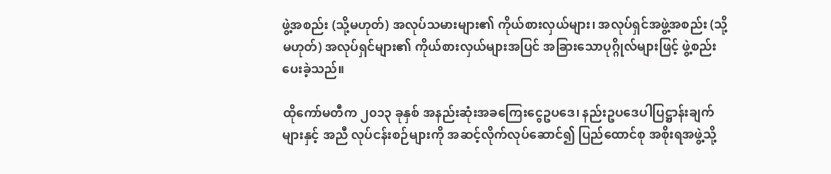ဖွဲ့အစည်း (သို့မဟုတ်) အလုပ်သမားများ၏ ကိုယ်စားလှယ်များ၊ အလုပ်ရှင်အဖွဲ့အစည်း (သို့မဟုတ်) အလုပ်ရှင်များ၏ ကိုယ်စားလှယ်များအပြင် အခြားသောပုဂ္ဂိုလ်များဖြင့် ဖွဲ့စည်းပေးခဲ့သည်။

ထိုကော်မတီက ၂၀၁၃ ခုနှစ် အနည်းဆုံးအခကြေးငွေဥပဒေ၊ နည်းဥပဒေပါပြဋ္ဌာန်းချက်များနှင့် အညီ လုပ်ငန်းစဉ်များကို အဆင့်လိုက်လုပ်ဆောင်၍ ပြည်ထောင်စု အစိုးရအဖွဲ့သို့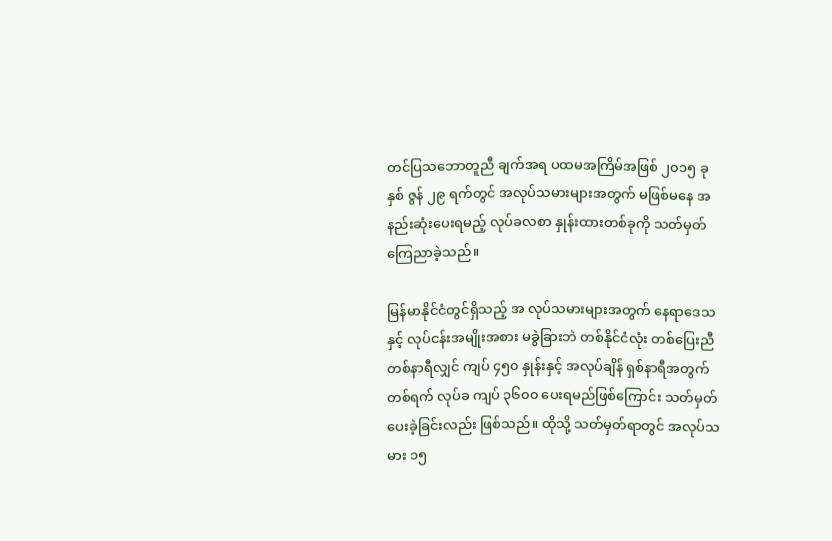တင်ပြသဘောတူညီ ချက်အရ ပထမအကြိမ်အဖြစ် ၂၀၁၅ ခုနှစ် ဇွန် ၂၉ ရက်တွင် အလုပ်သမားများအတွက် မဖြစ်မနေ အနည်းဆုံးပေးရမည့် လုပ်ခလစာ နှုန်းထားတစ်ခုကို သတ်မှတ်ကြေညာခဲ့သည်။

မြန်မာနိုင်ငံတွင်ရှိသည့် အ လုပ်သမားများအတွက် နေရာဒေသနှင့် လုပ်ငန်းအမျိုးအစား မခွဲခြားဘဲ တစ်နိုင်ငံလုံး တစ်ပြေးညီ တစ်နာရီလျှင် ကျပ် ၄၅၀ နှုန်းနှင့် အလုပ်ချိန် ရှစ်နာရီအတွက် တစ်ရက် လုပ်ခ ကျပ် ၃၆၀၀ ပေးရမည်ဖြစ်ကြောင်း သတ်မှတ်ပေးခဲ့ခြင်းလည်း ဖြစ်သည်။ ထိုသို့ သတ်မှတ်ရာတွင် အလုပ်သမား ၁၅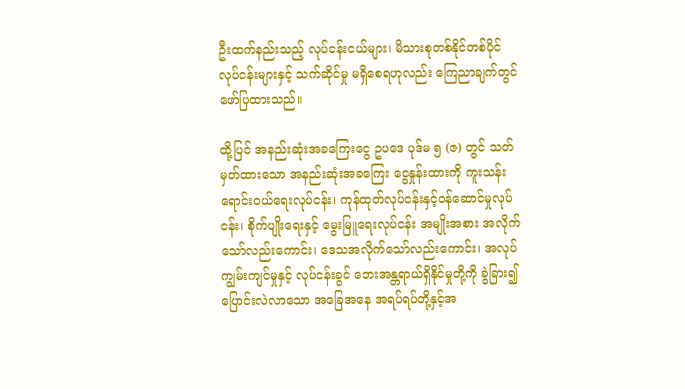ဦးထက်နည်းသည့် လုပ်ငန်းငယ်များ၊ မိသားစုတစ်နိုင်တစ်ပိုင် လုပ်ငန်းများနှင့် သက်ဆိုင်မှု မရှိစေရဟုလည်း ကြေညာချက်တွင် ဖော်ပြထားသည်။

ထို့ပြင် အနည်းဆုံးအခကြေးငွေ ဥပဒေ ပုဒ်မ ၅ (ဇ) တွင် သတ်မှတ်ထားသော အနည်းဆုံးအခကြေး ငွေနှုန်းထားကို ကူးသန်းရောင်းဝယ်ရေးလုပ်ငန်း၊ ကုန်ထုတ်လုပ်ငန်းနှင့်ဝန်ဆောင်မှုလုပ်ငန်း၊ စိုက်ပျိုးရေးနှင့် မွေးမြူရေးလုပ်ငန်း အမျိုးအစား အလိုက်သော်လည်းကောင်း၊ ဒေသအလိုက်သော်လည်းကောင်း၊ အလုပ်ကျွမ်းကျင်မှုနှင့် လုပ်ငန်းခွင် ဘေးအန္တရာယ်ရှိနိုင်မှုတို့ကို ခွဲခြား၍ ပြောင်းလဲလာသော အခြေအနေ အရပ်ရပ်တို့နှင့်အ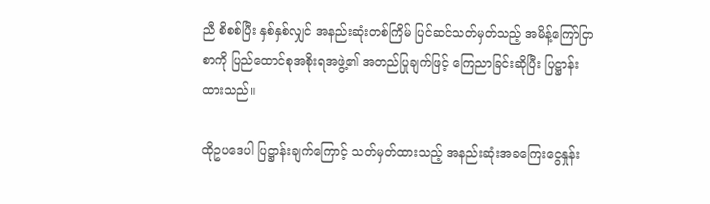ညီ စိစစ်ပြီး နှစ်နှစ်လျှင် အနည်းဆုံးတစ်ကြိမ် ပြင်ဆင်သတ်မှတ်သည့် အမိန့်ကြော်ငြာစာကို ပြည်ထောင်စုအစိုးရအဖွဲ့၏ အတည်ပြုချက်ဖြင့် ကြေညာခြင်းဆိုပြီး ပြဋ္ဌာန်းထားသည်။

ထိုဥပဒေပါ ပြဋ္ဌာန်းချက်ကြောင့် သတ်မှတ်ထားသည့် အနည်းဆုံးအခကြေးငွေနှုန်း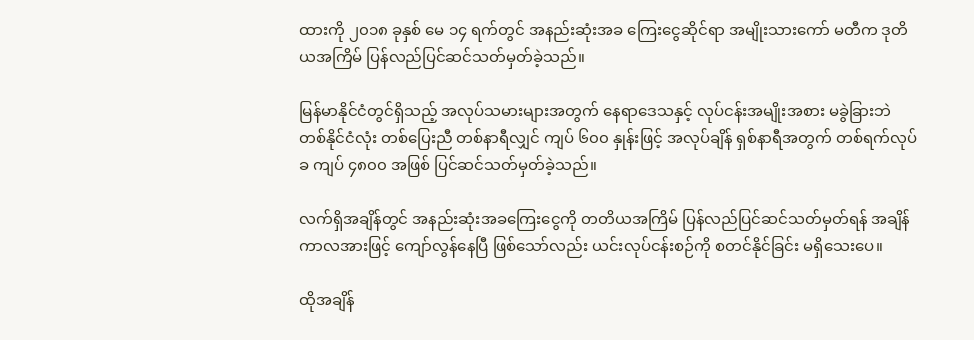ထားကို ၂၀၁၈ ခုနှစ် မေ ၁၄ ရက်တွင် အနည်းဆုံးအခ ကြေးငွေဆိုင်ရာ အမျိုးသားကော် မတီက ဒုတိယအကြိမ် ပြန်လည်ပြင်ဆင်သတ်မှတ်ခဲ့သည်။

မြန်မာနိုင်ငံတွင်ရှိသည့် အလုပ်သမားများအတွက် နေရာဒေသနှင့် လုပ်ငန်းအမျိုးအစား မခွဲခြားဘဲ တစ်နိုင်ငံလုံး တစ်ပြေးညီ တစ်နာရီလျှင် ကျပ် ၆၀၀ နှုန်းဖြင့် အလုပ်ချိန် ရှစ်နာရီအတွက် တစ်ရက်လုပ်ခ ကျပ် ၄၈၀၀ အဖြစ် ပြင်ဆင်သတ်မှတ်ခဲ့သည်။

လက်ရှိအချိန်တွင် အနည်းဆုံးအခကြေးငွေကို တတိယအကြိမ် ပြန်လည်ပြင်ဆင်သတ်မှတ်ရန် အချိန်ကာလအားဖြင့် ကျော်လွန်နေပြီ ဖြစ်သော်လည်း ယင်းလုပ်ငန်းစဉ်ကို စတင်နိုင်ခြင်း မရှိသေးပေ။

ထိုအချိန်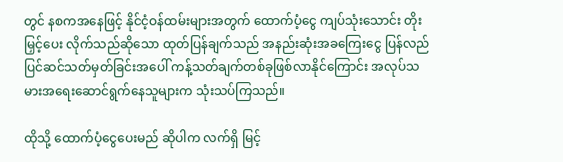တွင် နစကအနေဖြင့် နိုင်ငံ့ဝန်ထမ်းများအတွက် ထောက်ပံ့ငွေ ကျပ်သုံးသောင်း တိုးမြှင့်ပေး လိုက်သည်ဆိုသော ထုတ်ပြန်ချက်သည် အနည်းဆုံးအခကြေးငွေ ပြန်လည်ပြင်ဆင်သတ်မှတ်ခြင်းအပေါ် ကန့်သတ်ချက်တစ်ခုဖြစ်လာနိုင်ကြောင်း အလုပ်သမားအရေးဆောင်ရွက်နေသူများက သုံးသပ်ကြသည်။

ထိုသို့ ထောက်ပံ့ငွေပေးမည် ဆိုပါက လက်ရှိ မြင့်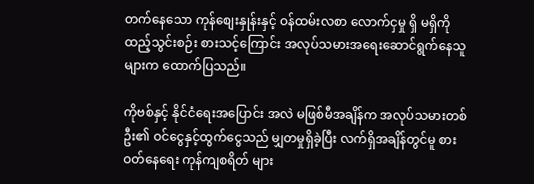တက်နေသော ကုန်စျေးနှုန်းနှင့် ဝန်ထမ်းလစာ လောက်ငှမှု ရှိ မရှိကို ထည့်သွင်းစဉ်း စားသင့်ကြောင်း အလုပ်သမားအရေးဆောင်ရွက်နေသူများက ထောက်ပြသည်။

ကိုဗစ်နှင့် နိုင်ငံရေးအပြောင်း အလဲ မဖြစ်မီအချိန်က အလုပ်သမားတစ်ဦး၏ ဝင်ငွေနှင့်ထွက်ငွေသည် မျှတမှုရှိခဲ့ပြီး လက်ရှိအချိန်တွင်မူ စားဝတ်နေရေး ကုန်ကျစရိတ် များ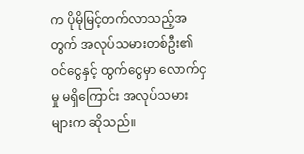က ပိုမိုမြင့်တက်လာသည့်အတွက် အလုပ်သမားတစ်ဦး၏ ဝင်ငွေနှင့် ထွက်ငွေမှာ လောက်ငှမှု မရှိကြောင်း အလုပ်သမားများက ဆိုသည်။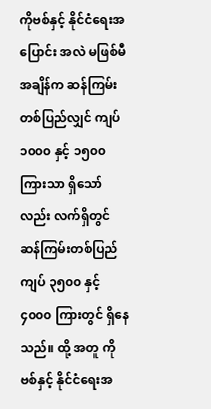ကိုဗစ်နှင့် နိုင်ငံရေးအပြောင်း အလဲ မဖြစ်မီအချိန်က ဆန်ကြမ်း တစ်ပြည်လျှင် ကျပ် ၁၀၀၀ နှင့် ၁၅၀၀ ကြားသာ ရှိသော်လည်း လက်ရှိတွင် ဆန်ကြမ်းတစ်ပြည် ကျပ် ၃၅၀၀ နှင့် ၄၀၀၀ ကြားတွင် ရှိနေသည်။ ထို့ အတူ ကိုဗစ်နှင့် နိုင်ငံရေးအ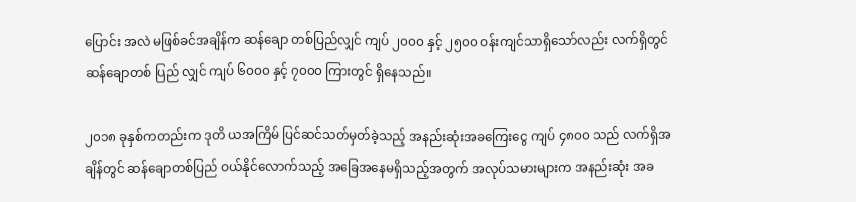ပြောင်း အလဲ မဖြစ်ခင်အချိန်က ဆန်ချော တစ်ပြည်လျှင် ကျပ် ၂၀၀၀ နှင့် ၂၅၀၀ ဝန်းကျင်သာရှိသော်လည်း လက်ရှိတွင် ဆန်ချောတစ် ပြည် လျှင် ကျပ် ၆၀၀၀ နှင့် ၇၀၀၀ ကြားတွင် ရှိနေသည်။

၂၀၁၈ ခုနှစ်ကတည်းက ဒုတိ ယအကြိမ် ပြင်ဆင်သတ်မှတ်ခဲ့သည့် အနည်းဆုံးအခကြေးငွေ ကျပ် ၄၈၀၀ သည် လက်ရှိအချိန်တွင် ဆန်ချောတစ်ပြည် ဝယ်နိုင်လောက်သည့် အခြေအနေမရှိသည့်အတွက် အလုပ်သမားများက အနည်းဆုံး အခ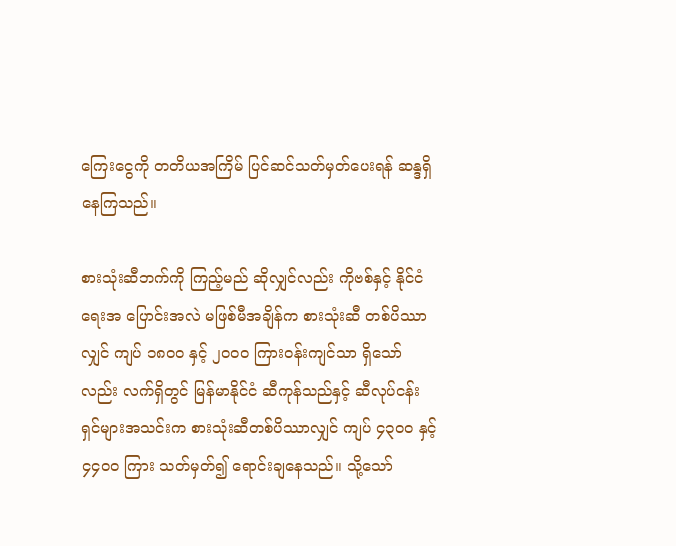ကြေးငွေကို တတိယအကြိမ် ပြင်ဆင်သတ်မှတ်ပေးရန် ဆန္ဒရှိနေကြသည်။

စားသုံးဆီဘက်ကို ကြည့်မည် ဆိုလျှင်လည်း ကိုဗစ်နှင့် နိုင်ငံရေးအ ပြောင်းအလဲ မဖြစ်မီအချိန်က စားသုံးဆီ တစ်ပိဿာလျှင် ကျပ် ၁၈၀၀ နှင့် ၂၀၀၀ ကြားဝန်းကျင်သာ ရှိသော်လည်း လက်ရှိတွင် မြန်မာနိုင်ငံ ဆီကုန်သည်နှင့် ဆီလုပ်ငန်းရှင်များအသင်းက စားသုံးဆီတစ်ပိဿာလျှင် ကျပ် ၄၃၀၀ နှင့် ၄၄၀၀ ကြား သတ်မှတ်၍ ရောင်းချနေသည်။ သို့သော်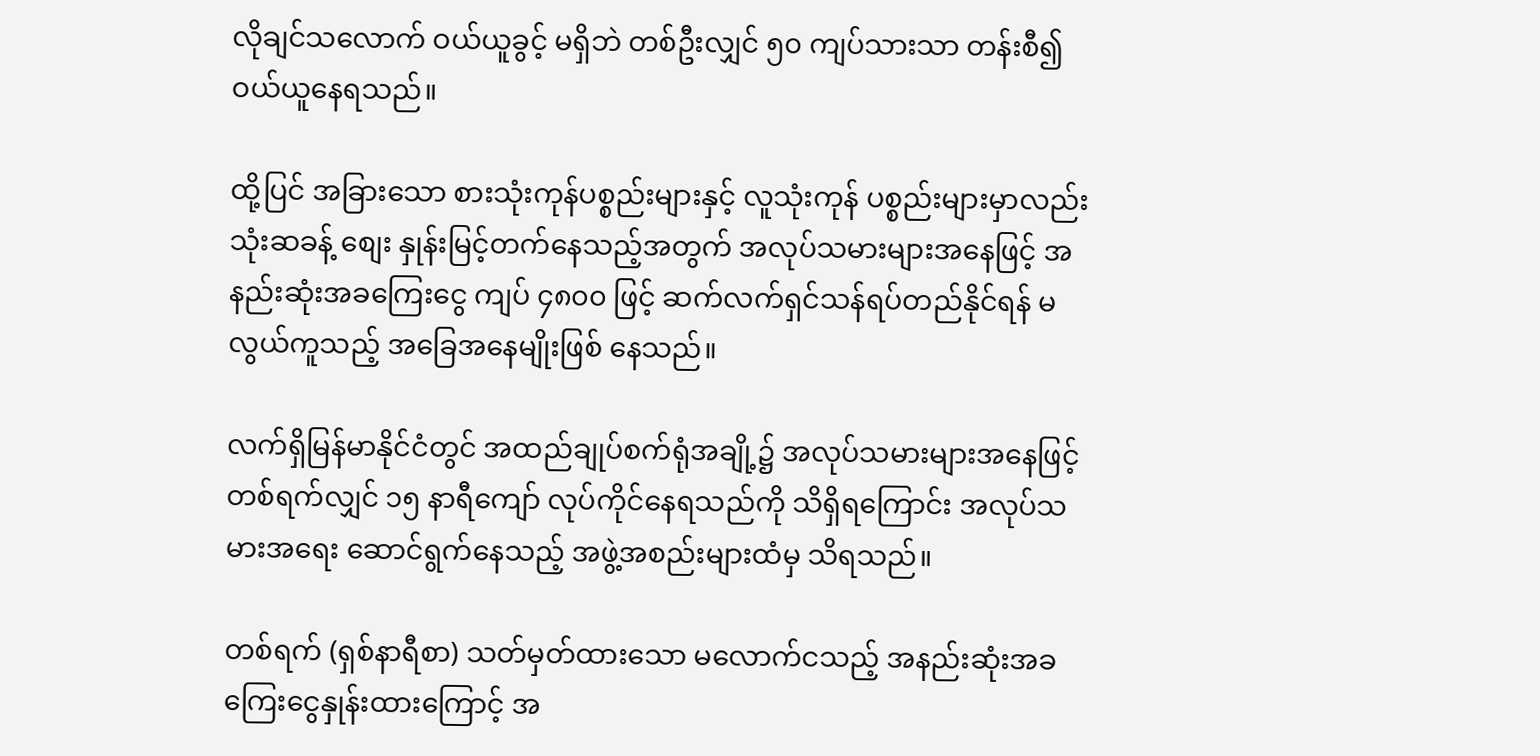လိုချင်သလောက် ဝယ်ယူခွင့် မရှိဘဲ တစ်ဦးလျှင် ၅၀ ကျပ်သားသာ တန်းစီ၍ ဝယ်ယူနေရသည်။

ထို့ပြင် အခြားသော စားသုံးကုန်ပစ္စည်းများနှင့် လူသုံးကုန် ပစ္စည်းများမှာလည်း သုံးဆခန့် စျေး နှုန်းမြင့်တက်နေသည့်အတွက် အလုပ်သမားများအနေဖြင့် အနည်းဆုံးအခကြေးငွေ ကျပ် ၄၈၀၀ ဖြင့် ဆက်လက်ရှင်သန်ရပ်တည်နိုင်ရန် မလွယ်ကူသည့် အခြေအနေမျိုးဖြစ် နေသည်။

လက်ရှိမြန်မာနိုင်ငံတွင် အထည်ချုပ်စက်ရုံအချို့၌ အလုပ်သမားများအနေဖြင့် တစ်ရက်လျှင် ၁၅ နာရီကျော် လုပ်ကိုင်နေရသည်ကို သိရှိရကြောင်း အလုပ်သမားအရေး ဆောင်ရွက်နေသည့် အဖွဲ့အစည်းများထံမှ သိရသည်။

တစ်ရက် (ရှစ်နာရီစာ) သတ်မှတ်ထားသော မလောက်ငသည့် အနည်းဆုံးအခကြေးငွေနှုန်းထားကြောင့် အ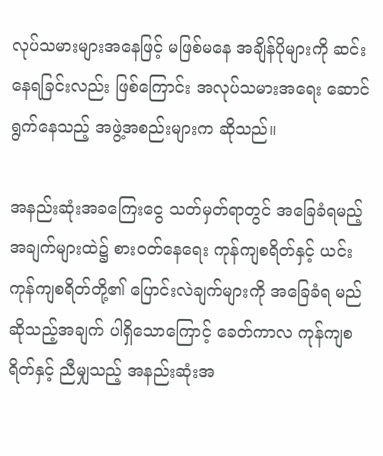လုပ်သမားများအနေဖြင့် မဖြစ်မနေ အချိန်ပိုများကို ဆင်းနေရခြင်းလည်း ဖြစ်ကြောင်း အလုပ်သမားအရေး ဆောင်ရွက်နေသည့် အဖွဲ့အစည်းများက ဆိုသည်။

အနည်းဆုံးအခကြေးငွေ သတ်မှတ်ရာတွင် အခြေခံရမည့် အချက်များထဲ၌ စားဝတ်နေရေး ကုန်ကျစရိတ်နှင့် ယင်းကုန်ကျစရိတ်တို့၏ ပြောင်းလဲချက်များကို အခြေခံရ မည်ဆိုသည့်အချက် ပါရှိသောကြောင့် ခေတ်ကာလ ကုန်ကျစရိတ်နှင့် ညီမျှသည့် အနည်းဆုံးအ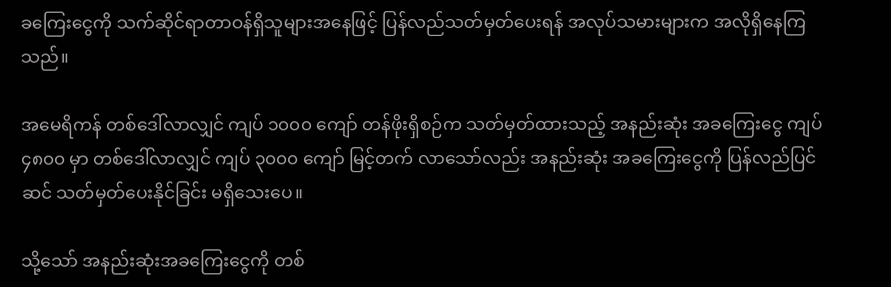ခကြေးငွေကို သက်ဆိုင်ရာတာဝန်ရှိသူများအနေဖြင့် ပြန်လည်သတ်မှတ်ပေးရန် အလုပ်သမားများက အလိုရှိနေကြသည်။

အမေရိကန် တစ်ဒေါ်လာလျှင် ကျပ် ၁၀၀၀ ကျော် တန်ဖိုးရှိစဉ်က သတ်မှတ်ထားသည့် အနည်းဆုံး အခကြေးငွေ ကျပ် ၄၈၀၀ မှာ တစ်ဒေါ်လာလျှင် ကျပ် ၃၀၀၀ ကျော် မြင့်တက် လာသော်လည်း အနည်းဆုံး အခကြေးငွေကို ပြန်လည်ပြင်ဆင် သတ်မှတ်ပေးနိုင်ခြင်း မရှိသေးပေ။

သို့သော် အနည်းဆုံးအခကြေးငွေကို တစ်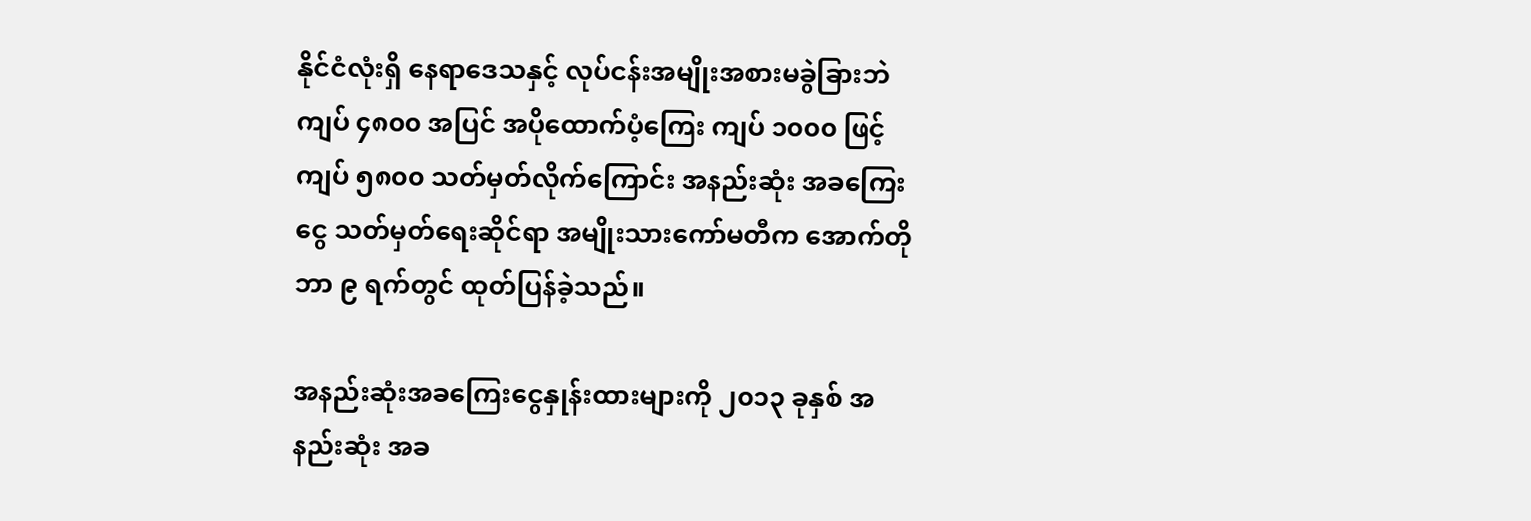နိုင်ငံလုံးရှိ နေရာဒေသနှင့် လုပ်ငန်းအမျိုးအစားမခွဲခြားဘဲ ကျပ် ၄၈၀၀ အပြင် အပိုထောက်ပံ့ကြေး ကျပ် ၁၀၀၀ ဖြင့် ကျပ် ၅၈၀၀ သတ်မှတ်လိုက်ကြောင်း အနည်းဆုံး အခကြေးငွေ သတ်မှတ်ရေးဆိုင်ရာ အမျိုးသားကော်မတီက အောက်တို ဘာ ၉ ရက်တွင် ထုတ်ပြန်ခဲ့သည်။

အနည်းဆုံးအခကြေးငွေနှုန်းထားများကို ၂၀၁၃ ခုနှစ် အနည်းဆုံး အခ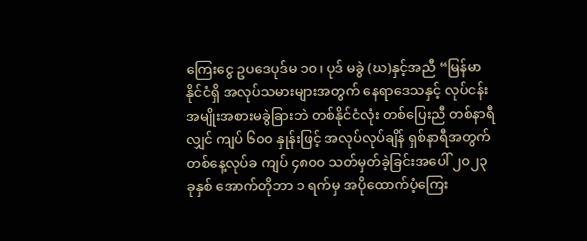ကြေးငွေ ဥပဒေပုဒ်မ ၁၀၊ ပုဒ် မခွဲ (ဃ)နှင့်အညီ “မြန်မာနိုင်ငံရှိ အလုပ်သမားများအတွက် နေရာဒေသနှင့် လုပ်ငန်းအမျိုးအစားမခွဲခြားဘဲ တစ်နိုင်ငံလုံး တစ်ပြေးညီ တစ်နာရီလျှင် ကျပ် ၆၀၀ နှုန်းဖြင့် အလုပ်လုပ်ချိန် ရှစ်နာရီအတွက် တစ်နေ့လုပ်ခ ကျပ် ၄၈၀၀ သတ်မှတ်ခဲ့ခြင်းအပေါ် ၂၀၂၃ ခုနှစ် အောက်တိုဘာ ၁ ရက်မှ အပိုထောက်ပံ့ကြေး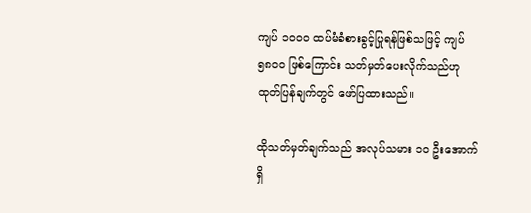ကျပ် ၁၀၀၀ ထပ်မံခံစားခွင့်ပြုရန်ဖြစ်သဖြင့် ကျပ် ၅၈၀၀ ဖြစ်ကြောင်း သတ်မှတ်ပေးလိုက်သည်ဟု ထုတ်ပြန်ချက်တွင် ဖော်ပြထားသည်။

ထိုသတ်မှတ်ချက်သည် အလုပ်သမား ၁၀ ဦးအောက်ရှိ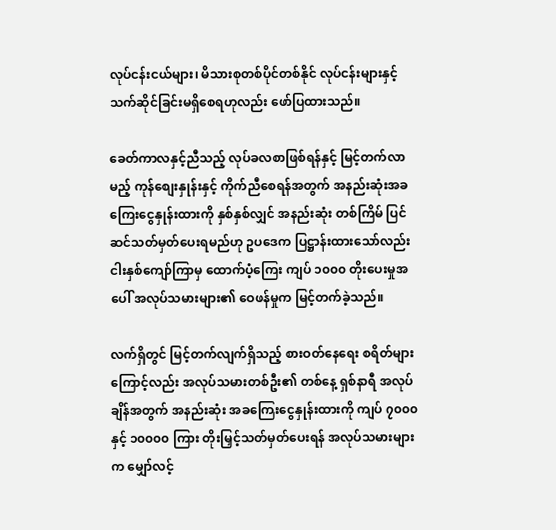လုပ်ငန်းငယ်များ၊ မိသားစုတစ်ပိုင်တစ်နိုင် လုပ်ငန်းများနှင့် သက်ဆိုင်ခြင်းမရှိစေရဟုလည်း ဖော်ပြထားသည်။

ခေတ်ကာလနှင့်ညီသည့် လုပ်ခလစာဖြစ်ရန်နှင့် မြင့်တက်လာမည့် ကုန်စျေးနှုန်းနှင့် ကိုက်ညီစေရန်အတွက် အနည်းဆုံးအခကြေးငွေနှုန်းထားကို နှစ်နှစ်လျှင် အနည်းဆုံး တစ်ကြိမ် ပြင်ဆင်သတ်မှတ်ပေးရမည်ဟု ဥပဒေက ပြဋ္ဌာန်းထားသော်လည်း ငါးနှစ်ကျော်ကြာမှ ထောက်ပံ့ကြေး ကျပ် ၁၀၀၀ တိုးပေးမှုအပေါ် အလုပ်သမားများ၏ ဝေဖန်မှုက မြင့်တက်ခဲ့သည်။

လက်ရှိတွင် မြင့်တက်လျက်ရှိသည့် စားဝတ်နေရေး စရိတ်များကြောင့်လည်း အလုပ်သမားတစ်ဦး၏ တစ်နေ့ ရှစ်နာရီ အလုပ်ချိန်အတွက် အနည်းဆုံး အခကြေးငွေနှုန်းထားကို ကျပ် ၇၀၀၀ နှင့် ၁၀၀၀၀ ကြား တိုးမြှင့်သတ်မှတ်ပေးရန် အလုပ်သမားများက မျှော်လင့်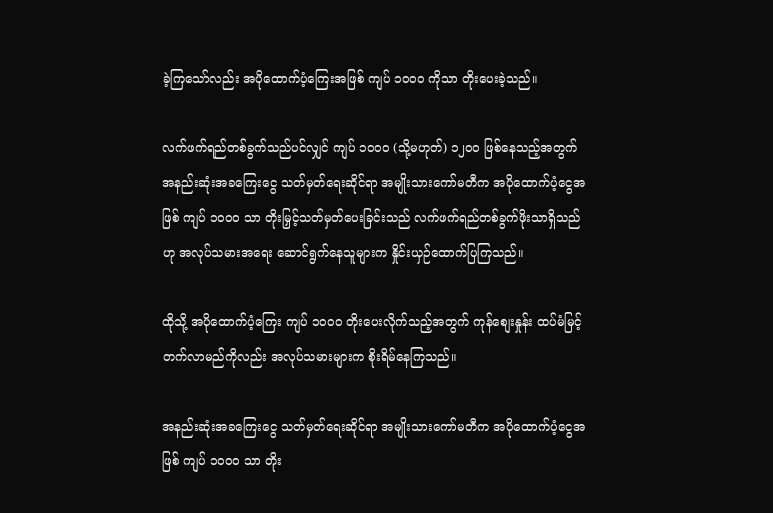ခဲ့ကြသော်လည်း အပိုထောက်ပံ့ကြေးအဖြစ် ကျပ် ၁၀၀၀ ကိုသာ တိုးပေးခဲ့သည်။

လက်ဖက်ရည်တစ်ခွက်သည်ပင်လျှင် ကျပ် ၁၀၀၀ (သို့မဟုတ်) ၁၂၀၀ ဖြစ်နေသည့်အတွက် အနည်းဆုံးအခကြေးငွေ သတ်မှတ်ရေးဆိုင်ရာ အမျိုးသားကော်မတီက အပိုထောက်ပံ့ငွေအဖြစ် ကျပ် ၁၀၀၀ သာ တိုးမြှင့်သတ်မှတ်ပေးခြင်းသည် လက်ဖက်ရည်တစ်ခွက်ဖိုးသာရှိသည်ဟု အလုပ်သမားအရေး ဆောင်ရွက်နေသူများက နှိုင်းယှဉ်ထောက်ပြကြသည်။

ထိုသို့ အပိုထောက်ပံ့ကြေး ကျပ် ၁၀၀၀ တိုးပေးလိုက်သည့်အတွက် ကုန်စျေးနှုန်း ထပ်မံမြင့်တက်လာမည်ကိုလည်း အလုပ်သမားများက စိုးရိမ်နေကြသည်။

အနည်းဆုံးအခကြေးငွေ သတ်မှတ်ရေးဆိုင်ရာ အမျိုးသားကော်မတီက အပိုထောက်ပံ့ငွေအဖြစ် ကျပ် ၁၀၀၀ သာ တိုး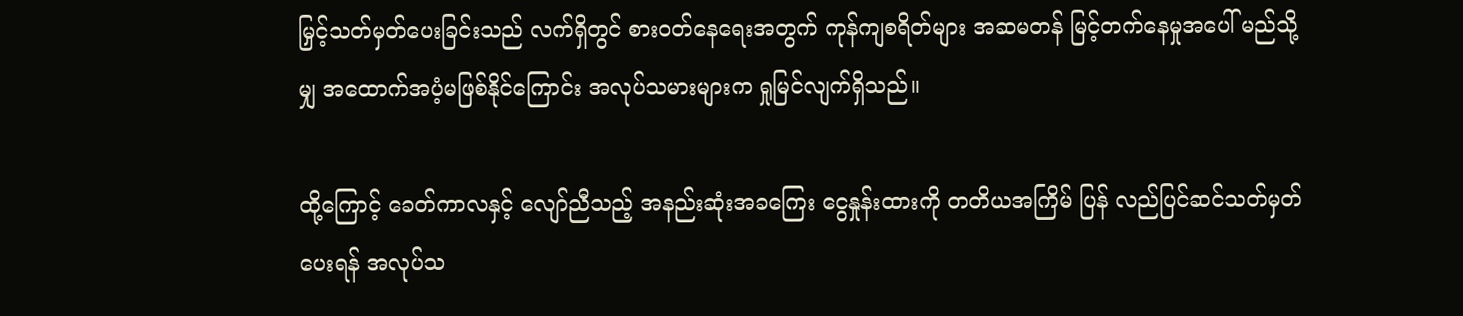မြှင့်သတ်မှတ်ပေးခြင်းသည် လက်ရှိတွင် စားဝတ်နေရေးအတွက် ကုန်ကျစရိတ်များ အဆမတန် မြင့်တက်နေမှုအပေါ် မည်သို့မျှ အထောက်အပံ့မဖြစ်နိုင်ကြောင်း အလုပ်သမားများက ရှုမြင်လျက်ရှိသည်။

ထို့ကြောင့် ခေတ်ကာလနှင့် လျော်ညီသည့် အနည်းဆုံးအခကြေး ငွေနှုန်းထားကို တတိယအကြိမ် ပြန် လည်ပြင်ဆင်သတ်မှတ်ပေးရန် အလုပ်သ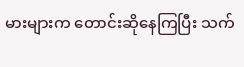မားများက တောင်းဆိုနေကြပြီး သက်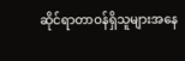ဆိုင်ရာတာဝန်ရှိသူများအနေ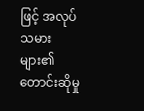ဖြင့် အလုပ်သမားများ၏ တောင်းဆိုမှု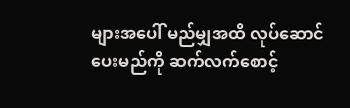များအပေါ် မည်မျှအထိ လုပ်ဆောင်ပေးမည်ကို ဆက်လက်စောင့်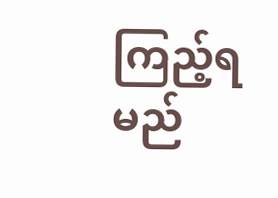ကြည့်ရမည်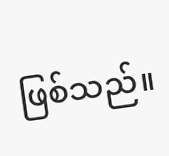ဖြစ်သည်။